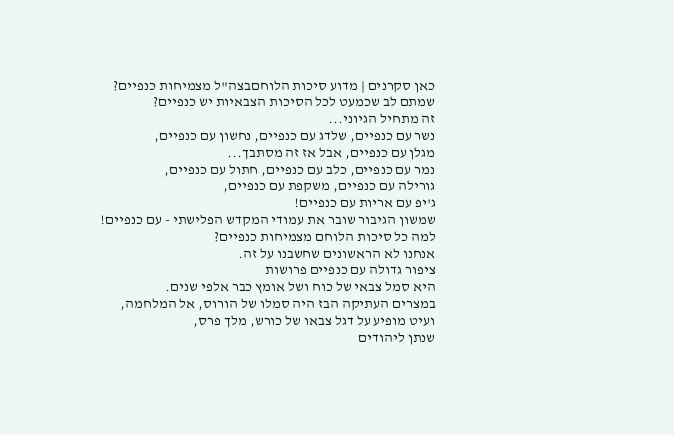כאן סקרנים | מדוע סיכות הלוחםבצה"ל מצמיחות כנפיים?
שמתם לב שכמעט לכל הסיכות הצבאיות יש כנפיים?
זה מתחיל הגיוני...
נשר עם כנפיים, שלדג עם כנפיים, נחשון עם כנפיים,
מגלן עם כנפיים, אבל אז זה מסתבך...
נמר עם כנפיים, כלב עם כנפיים, חתול עם כנפיים,
גורילה עם כנפיים, משקפת עם כנפיים,
ג'יפ עם אריות עם כנפיים!
שמשון הגיבור שובר את עמודי המקדש הפלישתי - עם כנפיים!
למה כל סיכות הלוחם מצמיחות כנפיים?
אנחנו לא הראשונים שחשבנו על זה.
ציפור גדולה עם כנפיים פרושות
היא סמל צבאי של כוח ושל אומץ כבר אלפי שנים.
במצרים העתיקה הבז היה סמלו של הורוס, אל המלחמה,
ועיט מופיע על דגל צבאו של כורש, מלך פרס,
שנתן ליהודים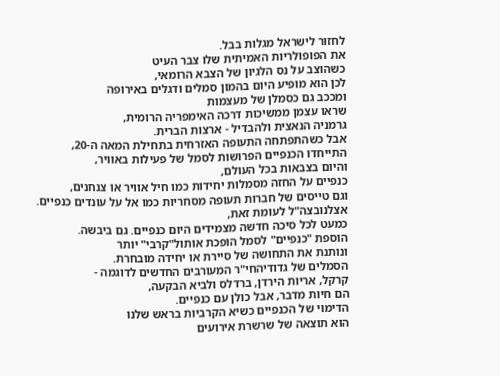לחזור לישראל מגלות בבל.
את הפופולריות האמיתית שלו צבר העיט
כשהוצב על נס הלגיון של הצבא הרומאי,
לכן הוא מופיע היום בהמון סמלים ודגלים באירופה
ומככב גם כסמלן של מעצמות
שראו עצמן ממשיכות דרכה האימפריה הרומית,
גרמניה הנאצית ולהבדיל - ארצות הברית.
אבל כשהתפתחה התעופה האזרחית בתחילת המאה ה-20,
התייחדו הכנפיים הפרושות לסמל של פעילות באוויר,
והיום בצבאות בכל העולם,
כנפיים על החזה מסמלות יחידות כמו חיל אוויר או צנחנים,
וגם טייסים של חברות תעופה מסחריות כמו אל על עונדים כנפיים.
אצלנובצה"ל לעומת זאת,
כמעט לכל סיכה חדשה מצמידים היום כנפיים. גם ביבשה.
הוספת "כנפיים" לסמל הופכת אותול"קרבי" יותר
ונותנת את התחושה של סיירת או יחידה מובחרת.
הסמלים של גדודיהחי"ר המעורבים החדשים לדוגמה -
קרקל, אריות הירדן, ברדלס ולביא הבקעה,
הם חיות מדבר, אבל כולן עם כנפיים.
הדימוי של הכנפיים כשיא הקרביות בראש שלנו
הוא תוצאה של שרשרת אירועים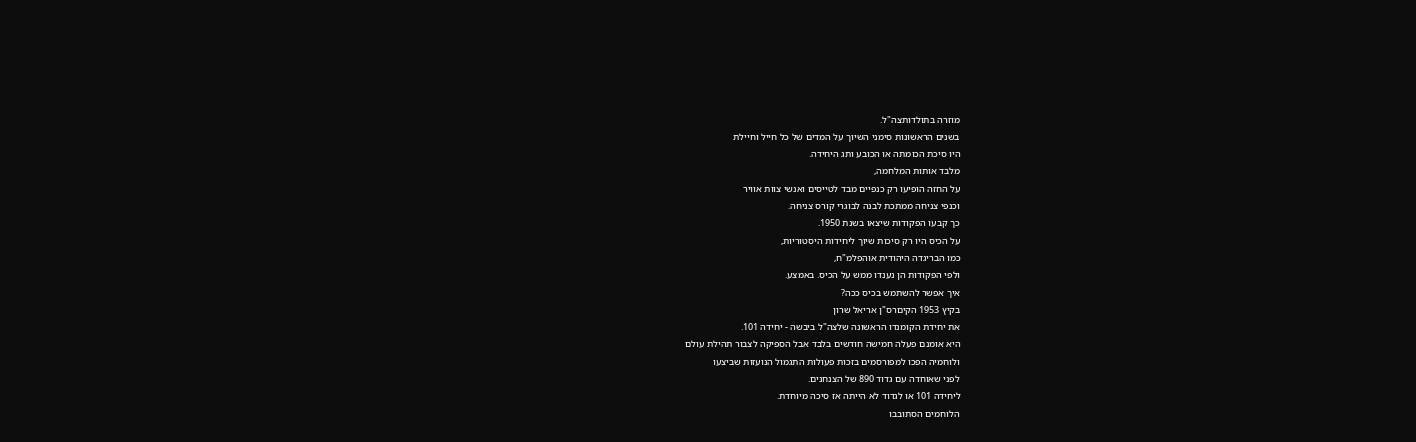מוזרה בתולדותצה"ל.
בשנים הראשונות סימני השיוך על המדים של כל חייל וחיילת
היו סיכת הכומתה או הכובע ותג היחידה.
מלבד אותות המלחמה,
על החזה הופיעו רק כנפיים מבד לטייסים ואנשי צוות אוויר
וכנפי צניחה ממתכת לבנה לבוגרי קורס צניחה.
כך קבעו הפקודות שיצאו בשנת 1950.
על הכיס היו רק סיכות שיוך ליחידות היסטוריות,
כמו הבריגדה היהודית אוהפלמ"ח,
ולפי הפקודות הן נענדו ממש על הכיס. באמצע.
איך אפשר להשתמש בכיס ככה?
בקיץ 1953 הקיםרס"ן אריאל שרון
את יחידת הקומנדו הראשונה שלצה"ל ביבשה - יחידה 101.
היא אומנם פעלה חמישה חודשים בלבד אבל הספיקה לצבור תהילת עולם
ולוחמיה הפכו למפורסמים בזכות פעולות התגמול הנועזות שביצעו
לפני שאוחדה עם גדוד 890 של הצנחנים.
ליחידה 101 או לגדוד לא הייתה אז סיכה מיוחדת.
הלוחמים הסתובבו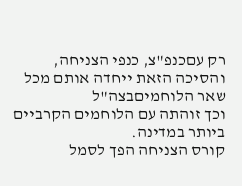רק עםכנפ"צ, כנפי הצניחה,
והסיכה הזאת ייחדה אותם מכל שאר הלוחמיםבצה"ל
וכך זוהתה עם הלוחמים הקרביים ביותר במדינה.
קורס הצניחה הפך לסמל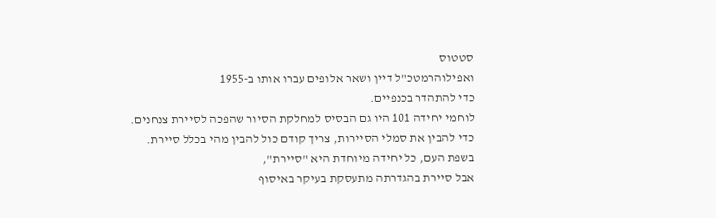סטטוס
ואפילוהרמטכ"ל דיין ושאר אלופים עברו אותו ב-1955
כדי להתהדר בכנפיים.
לוחמי יחידה 101 היו גם הבסיס למחלקת הסיור שהפכה לסיירת צנחנים.
כדי להבין את סמלי הסיירות, צריך קודם כול להבין מהי בכלל סיירת.
בשפת העם, כל יחידה מיוחדת היא "סיירת",
אבל סיירת בהגדרתה מתעסקת בעיקר באיסוף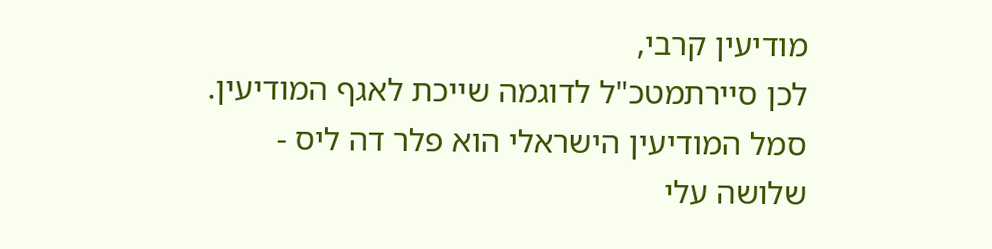מודיעין קרבי,
לכן סיירתמטכ"ל לדוגמה שייכת לאגף המודיעין.
סמל המודיעין הישראלי הוא פלר דה ליס -
שלושה עלי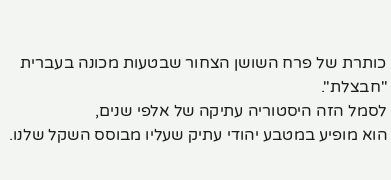כותרת של פרח השושן הצחור שבטעות מכונה בעברית "חבצלת".
לסמל הזה היסטוריה עתיקה של אלפי שנים,
הוא מופיע במטבע יהודי עתיק שעליו מבוסס השקל שלנו.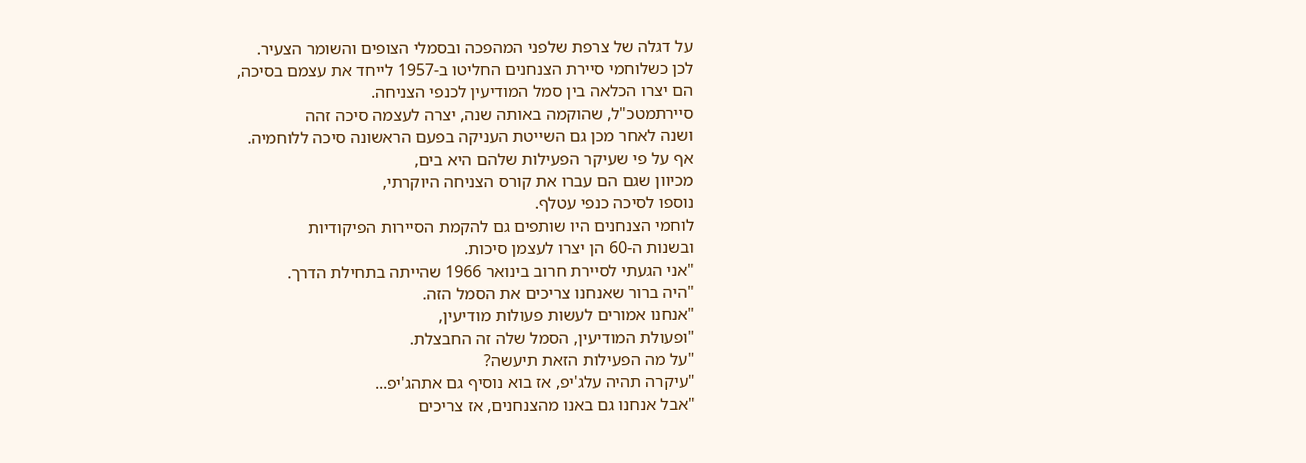על דגלה של צרפת שלפני המהפכה ובסמלי הצופים והשומר הצעיר.
לכן כשלוחמי סיירת הצנחנים החליטו ב-1957 לייחד את עצמם בסיכה,
הם יצרו הכלאה בין סמל המודיעין לכנפי הצניחה.
סיירתמטכ"ל, שהוקמה באותה שנה, יצרה לעצמה סיכה זהה
ושנה לאחר מכן גם השייטת העניקה בפעם הראשונה סיכה ללוחמיה.
אף על פי שעיקר הפעילות שלהם היא בים,
מכיוון שגם הם עברו את קורס הצניחה היוקרתי,
נוספו לסיכה כנפי עטלף.
לוחמי הצנחנים היו שותפים גם להקמת הסיירות הפיקודיות
ובשנות ה-60 הן יצרו לעצמן סיכות.
"אני הגעתי לסיירת חרוב בינואר 1966 שהייתה בתחילת הדרך.
"היה ברור שאנחנו צריכים את הסמל הזה.
"אנחנו אמורים לעשות פעולות מודיעין,
"ופעולת המודיעין, הסמל שלה זה החבצלת.
"על מה הפעילות הזאת תיעשה?
"עיקרה תהיה עלג'יפ, אז בוא נוסיף גם אתהג'יפ...
"אבל אנחנו גם באנו מהצנחנים, אז צריכים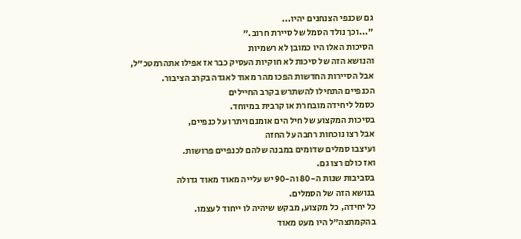גם שכנפי הצנחנים יהיו...
"...וכך נולד הסמל של סיירת חרוב."
הסיכות האלו היו כמובן לא רשמיות
והנושא הזה של סיכות לא חוקיות העסיק כבר אז אפילו אתהרמטכ"ל,
אבל הסיירות החדשות הפכו מהר מאוד לאגדה בקרב הציבור.
הכנפיים התחילו להשתרש בקרב החיילים
כסמל ליחידה מובחרת או קרבית במיוחד.
בסיכות המקצוע של חיל הים אומנם ויתרו על כנפיים,
אבל רצו נוכחות רחבה על החזה
ועיצבו סמלים שדומים במבנה שלהם לכנפיים פרושות.
ואז כולם רצו גם.
בסביבות שנות ה-80 וה-90 יש עלייה מאוד מאוד גדולה
בנושא הזה של הסמלים.
כל יחידה, כל מקצוע, מבקש שיהיה לו ייחוד לעצמו.
בהקמתצה"ל היו מעט מאוד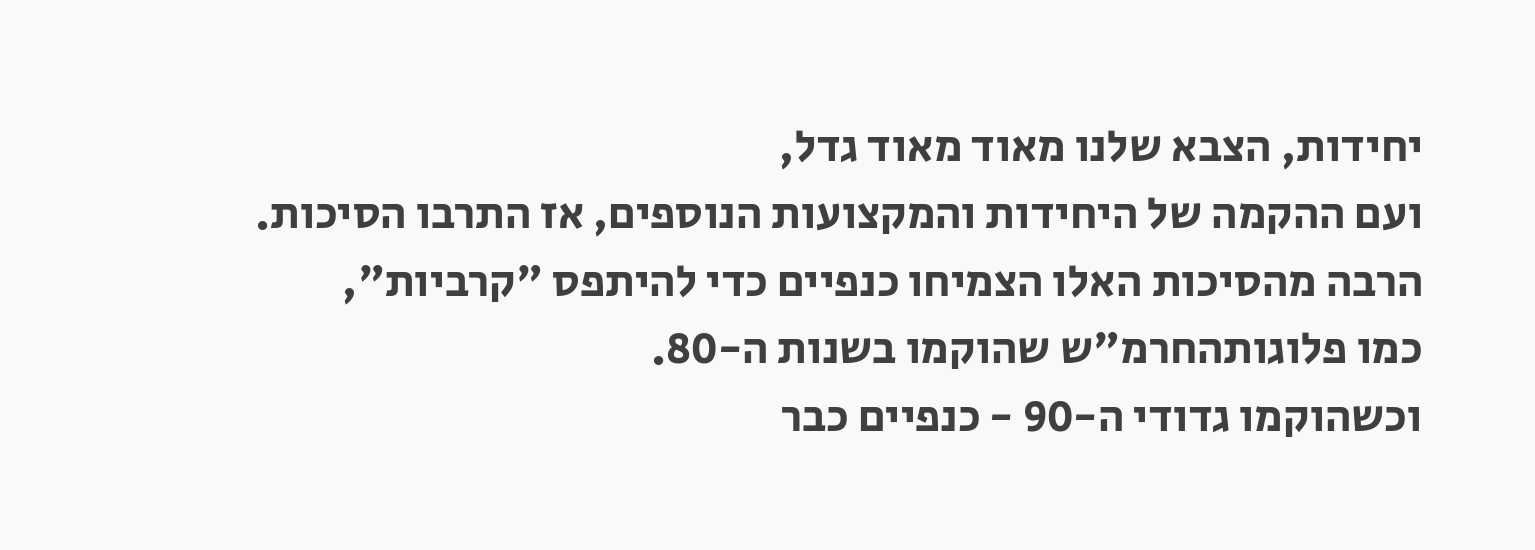יחידות, הצבא שלנו מאוד מאוד גדל,
ועם ההקמה של היחידות והמקצועות הנוספים, אז התרבו הסיכות.
הרבה מהסיכות האלו הצמיחו כנפיים כדי להיתפס "קרביות",
כמו פלוגותהחרמ"ש שהוקמו בשנות ה-80.
וכשהוקמו גדודי ה-90 - כנפיים כבר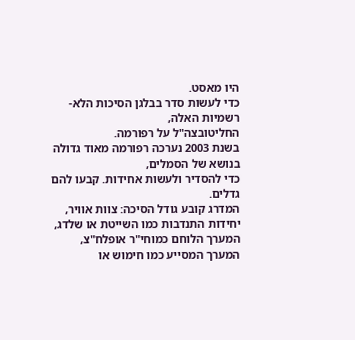היו מאסט.
כדי לעשות סדר בבלגן הסיכות הלא-רשמיות האלה,
החליטובצה"ל על רפורמה.
בשנת 2003 נערכה רפורמה מאוד גדולה בנושא של הסמלים,
כדי להסדיר ולעשות אחידות. קבעו להם גדלים.
המדרג קובע גודל הסיכה: צוות אוויר,
יחידות התנדבות כמו השייטת או שלדג,
המערך הלוחם כמוחי"ר אופלח"צ,
המערך המסייע כמו חימוש או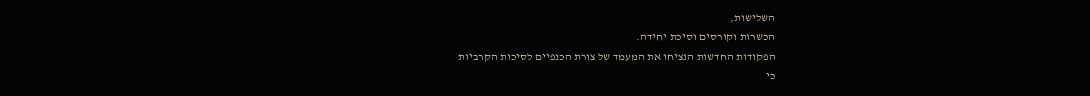השלישות,
הכשרות וקורסים וסיכת יחידה.
הפקודות החדשות הנציחו את המעמד של צורת הכנפיים לסיכות הקרביות
כי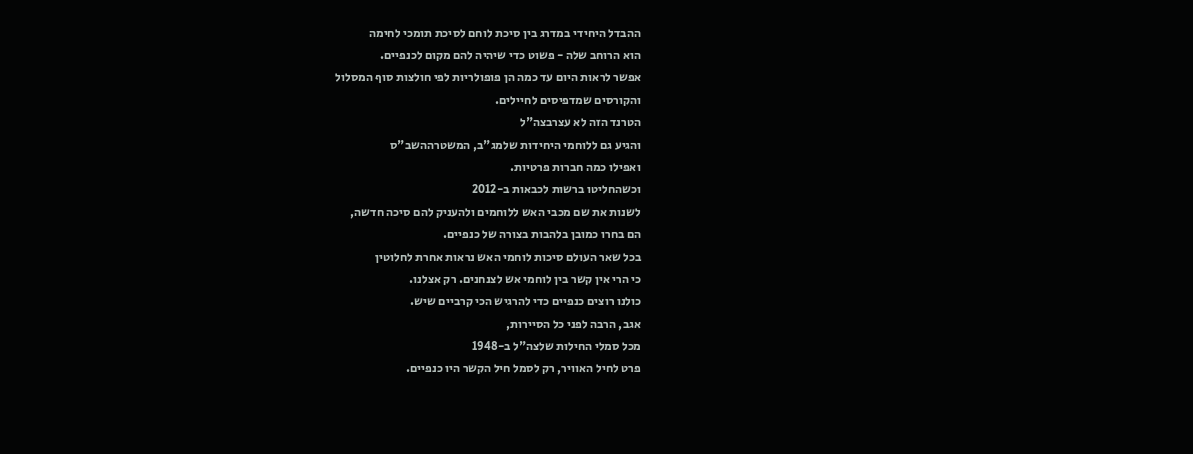ההבדל היחידי במדרג בין סיכת לוחם לסיכת תומכי לחימה
הוא הרוחב שלה - פשוט כדי שיהיה להם מקום לכנפיים.
אפשר לראות היום עד כמה הן פופולריות לפי חולצות סוף המסלול
והקורסים שמדפיסים לחיילים.
הטרנד הזה לא עצרבצה"ל
והגיע גם ללוחמי היחידות שלמג"ב, המשטרההשב"ס
ואפילו כמה חברות פרטיות.
וכשהחליטו ברשות לכבאות ב-2012
לשנות את שם מכבי האש ללוחמים ולהעניק להם סיכה חדשה,
הם בחרו כמובן בלהבות בצורה של כנפיים.
בכל שאר העולם סיכות לוחמי האש נראות אחרת לחלוטין
כי הרי אין קשר בין לוחמי אש לצנחנים. רק אצלנו.
כולנו רוצים כנפיים כדי להרגיש הכי קרביים שיש.
אגב, הרבה לפני כל הסיירות,
מכל סמלי החילות שלצה"ל ב-1948
פרט לחיל האוויר, רק לסמל חיל הקשר היו כנפיים.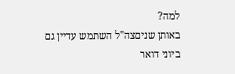למה?
באותן שניםצה"ל השתמש עדיין גם ביוני דואר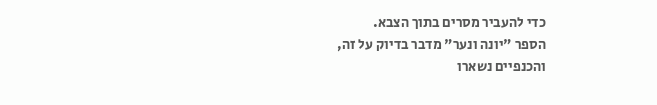כדי להעביר מסרים בתוך הצבא.
הספר "יונה ונער" מדבר בדיוק על זה,
והכנפיים נשארו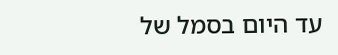עד היום בסמל של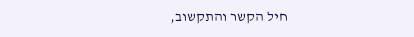חיל הקשר והתקשוב,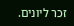זכר ליונים.